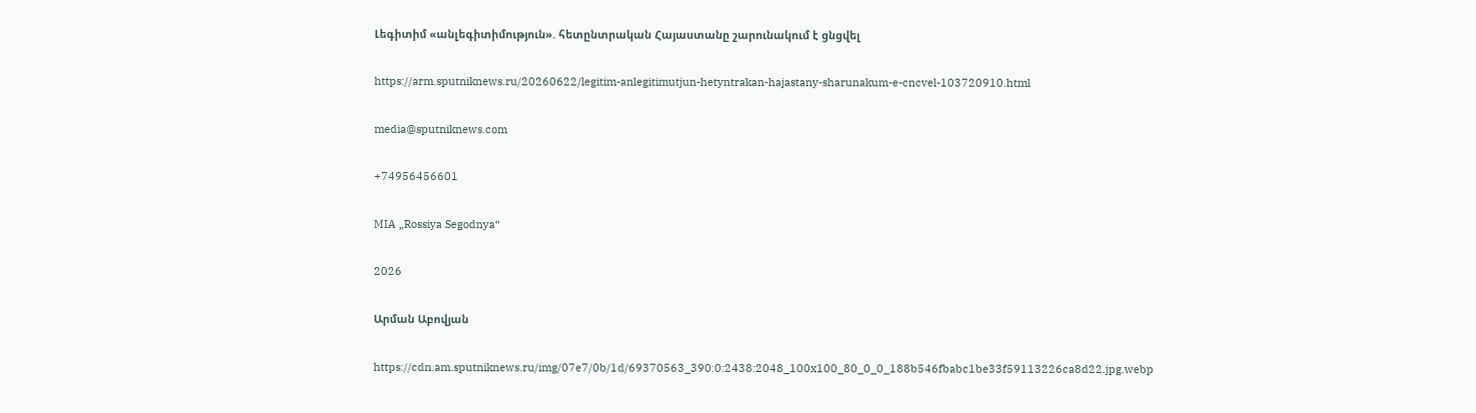Լեգիտիմ «անլեգիտիմություն». հետընտրական Հայաստանը շարունակում է ցնցվել

https://arm.sputniknews.ru/20260622/legitim-anlegitimutjun-hetyntrakan-hajastany-sharunakum-e-cncvel-103720910.html

media@sputniknews.com

+74956456601

MIA „Rossiya Segodnya“

2026

Արման Աբովյան

https://cdn.am.sputniknews.ru/img/07e7/0b/1d/69370563_390:0:2438:2048_100x100_80_0_0_188b546fbabc1be33f59113226ca8d22.jpg.webp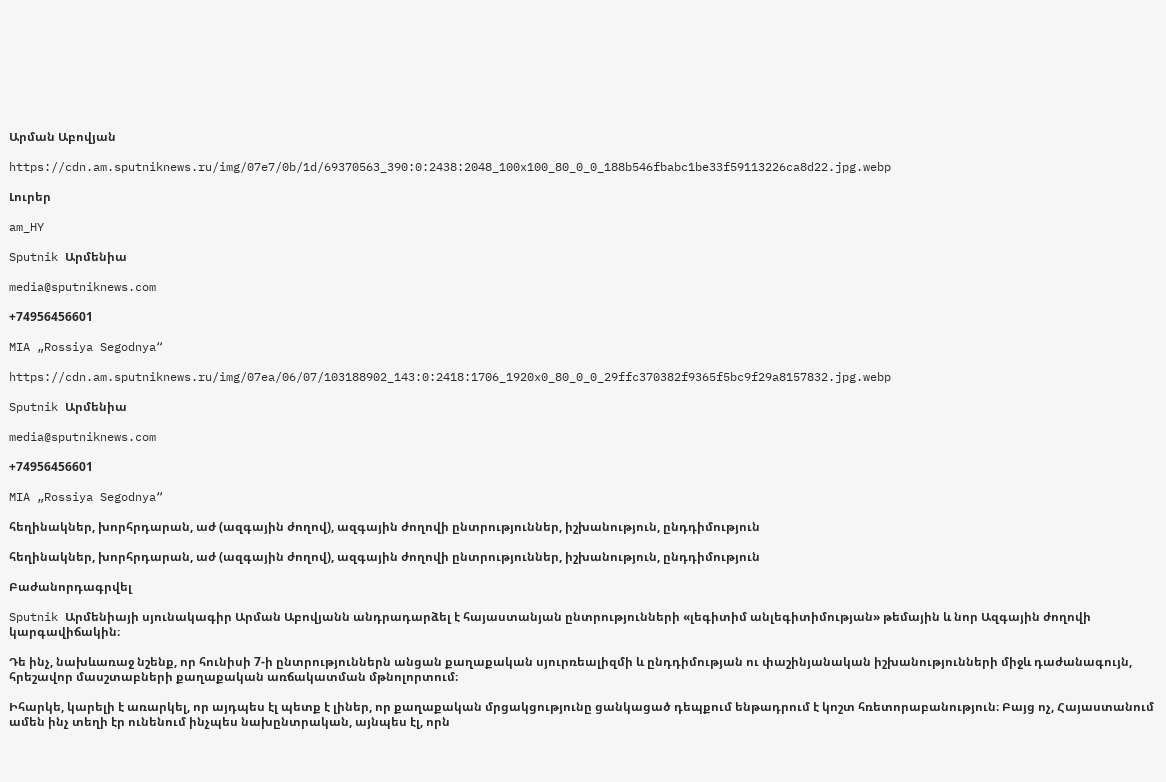Արման Աբովյան

https://cdn.am.sputniknews.ru/img/07e7/0b/1d/69370563_390:0:2438:2048_100x100_80_0_0_188b546fbabc1be33f59113226ca8d22.jpg.webp

Լուրեր

am_HY

Sputnik Արմենիա

media@sputniknews.com

+74956456601

MIA „Rossiya Segodnya“

https://cdn.am.sputniknews.ru/img/07ea/06/07/103188902_143:0:2418:1706_1920x0_80_0_0_29ffc370382f9365f5bc9f29a8157832.jpg.webp

Sputnik Արմենիա

media@sputniknews.com

+74956456601

MIA „Rossiya Segodnya“

հեղինակներ, խորհրդարան, աժ (ազգային ժողով), ազգային ժողովի ընտրություններ, իշխանություն, ընդդիմություն

հեղինակներ, խորհրդարան, աժ (ազգային ժողով), ազգային ժողովի ընտրություններ, իշխանություն, ընդդիմություն

Բաժանորդագրվել

Sputnik Արմենիայի սյունակագիր Արման Աբովյանն անդրադարձել է հայաստանյան ընտրությունների «լեգիտիմ անլեգիտիմության» թեմային և նոր Ազգային ժողովի կարգավիճակին։

Դե ինչ, նախևառաջ նշենք, որ հունիսի 7-ի ընտրություններն անցան քաղաքական սյուրռեալիզմի և ընդդիմության ու փաշինյանական իշխանությունների միջև դաժանագույն, հրեշավոր մասշտաբների քաղաքական առճակատման մթնոլորտում։

Իհարկե, կարելի է առարկել, որ այդպես էլ պետք է լիներ, որ քաղաքական մրցակցությունը ցանկացած դեպքում ենթադրում է կոշտ հռետորաբանություն։ Բայց ոչ, Հայաստանում ամեն ինչ տեղի էր ունենում ինչպես նախընտրական, այնպես էլ, որն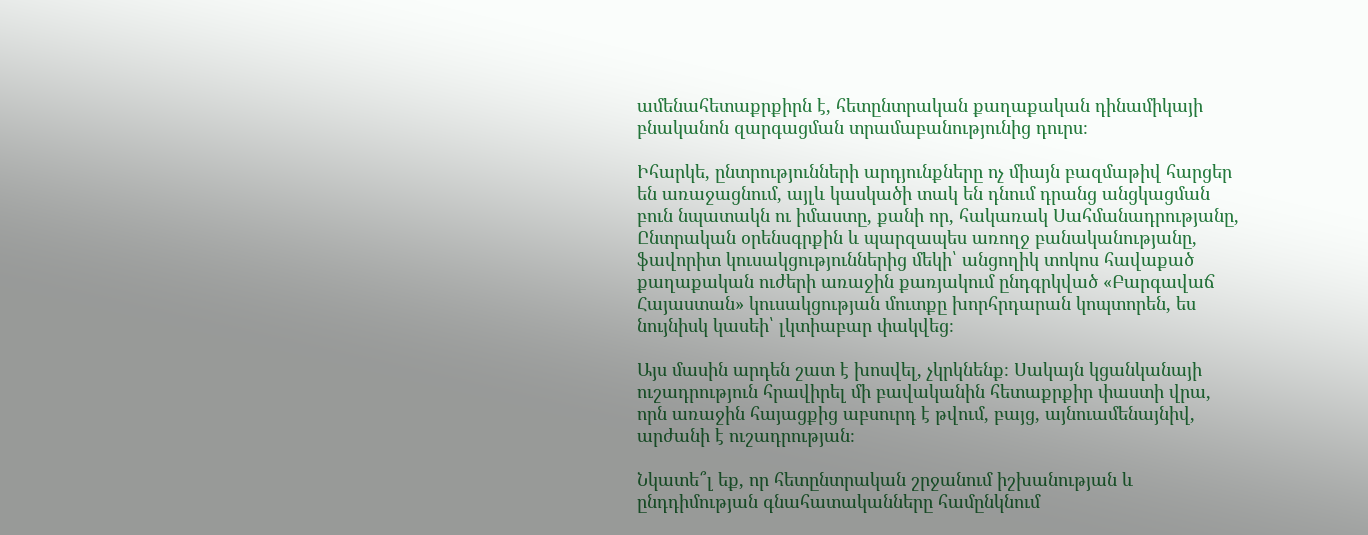ամենահետաքրքիրն է, հետընտրական քաղաքական դինամիկայի բնականոն զարգացման տրամաբանությունից դուրս։

Իհարկե, ընտրությունների արդյունքները ոչ միայն բազմաթիվ հարցեր են առաջացնում, այլև կասկածի տակ են դնում դրանց անցկացման բուն նպատակն ու իմաստը, քանի որ, հակառակ Սահմանադրությանը, Ընտրական օրենսգրքին և պարզապես առողջ բանականությանը, ֆավորիտ կուսակցություններից մեկի՝ անցողիկ տոկոս հավաքած քաղաքական ուժերի առաջին քառյակում ընդգրկված «Բարգավաճ Հայաստան» կուսակցության մուտքը խորհրդարան կոպտորեն, ես նույնիսկ կասեի՝ լկտիաբար փակվեց։

Այս մասին արդեն շատ է խոսվել, չկրկնենք։ Սակայն կցանկանայի ուշադրություն հրավիրել մի բավականին հետաքրքիր փաստի վրա, որն առաջին հայացքից աբսուրդ է թվում, բայց, այնուամենայնիվ, արժանի է ուշադրության։

Նկատե՞լ եք, որ հետընտրական շրջանում իշխանության և ընդդիմության գնահատականները համընկնում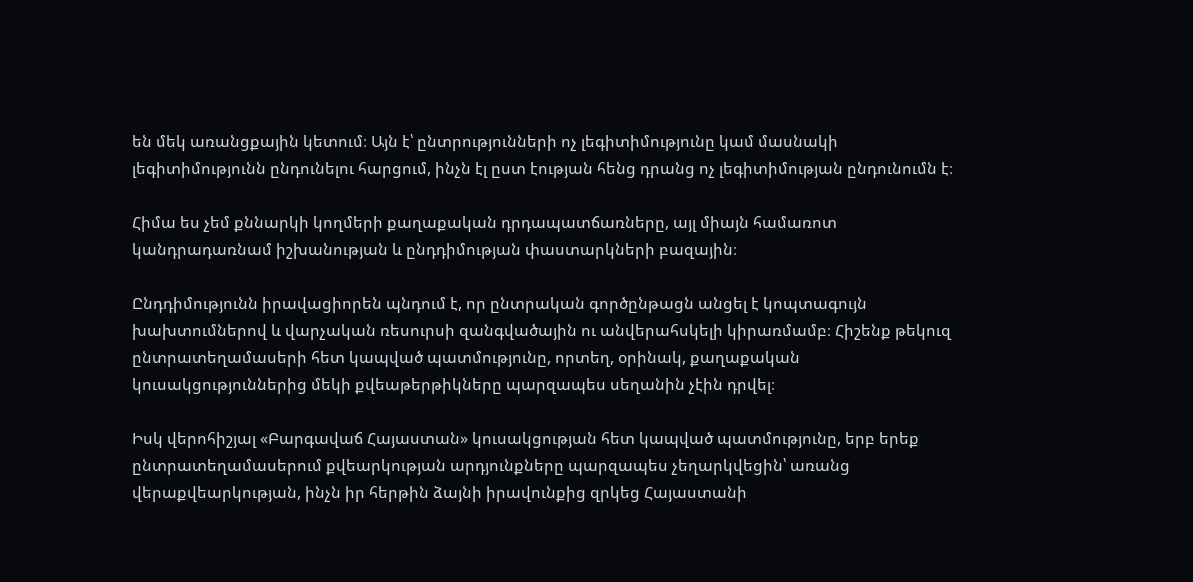են մեկ առանցքային կետում։ Այն է՝ ընտրությունների ոչ լեգիտիմությունը կամ մասնակի լեգիտիմությունն ընդունելու հարցում, ինչն էլ ըստ էության հենց դրանց ոչ լեգիտիմության ընդունումն է։

Հիմա ես չեմ քննարկի կողմերի քաղաքական դրդապատճառները, այլ միայն համառոտ կանդրադառնամ իշխանության և ընդդիմության փաստարկների բազային։

Ընդդիմությունն իրավացիորեն պնդում է, որ ընտրական գործընթացն անցել է կոպտագույն խախտումներով և վարչական ռեսուրսի զանգվածային ու անվերահսկելի կիրառմամբ։ Հիշենք թեկուզ ընտրատեղամասերի հետ կապված պատմությունը, որտեղ, օրինակ, քաղաքական կուսակցություններից մեկի քվեաթերթիկները պարզապես սեղանին չէին դրվել։

Իսկ վերոհիշյալ «Բարգավաճ Հայաստան» կուսակցության հետ կապված պատմությունը, երբ երեք ընտրատեղամասերում քվեարկության արդյունքները պարզապես չեղարկվեցին՝ առանց վերաքվեարկության, ինչն իր հերթին ձայնի իրավունքից զրկեց Հայաստանի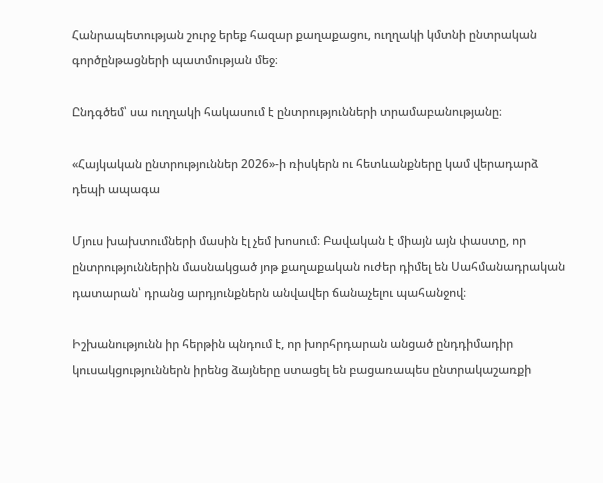Հանրապետության շուրջ երեք հազար քաղաքացու, ուղղակի կմտնի ընտրական գործընթացների պատմության մեջ։

Ընդգծեմ՝ սա ուղղակի հակասում է ընտրությունների տրամաբանությանը։

«Հայկական ընտրություններ 2026»-ի ռիսկերն ու հետևանքները կամ վերադարձ դեպի ապագա

Մյուս խախտումների մասին էլ չեմ խոսում։ Բավական է միայն այն փաստը, որ ընտրություններին մասնակցած յոթ քաղաքական ուժեր դիմել են Սահմանադրական դատարան՝ դրանց արդյունքներն անվավեր ճանաչելու պահանջով։

Իշխանությունն իր հերթին պնդում է, որ խորհրդարան անցած ընդդիմադիր կուսակցություններն իրենց ձայները ստացել են բացառապես ընտրակաշառքի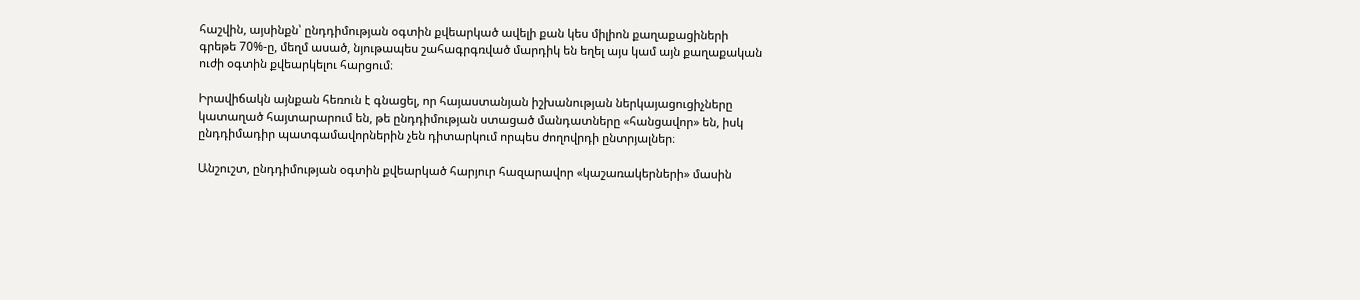հաշվին, այսինքն՝ ընդդիմության օգտին քվեարկած ավելի քան կես միլիոն քաղաքացիների գրեթե 70%-ը, մեղմ ասած, նյութապես շահագրգռված մարդիկ են եղել այս կամ այն քաղաքական ուժի օգտին քվեարկելու հարցում։

Իրավիճակն այնքան հեռուն է գնացել, որ հայաստանյան իշխանության ներկայացուցիչները կատաղած հայտարարում են, թե ընդդիմության ստացած մանդատները «հանցավոր» են, իսկ ընդդիմադիր պատգամավորներին չեն դիտարկում որպես ժողովրդի ընտրյալներ։

Անշուշտ, ընդդիմության օգտին քվեարկած հարյուր հազարավոր «կաշառակերների» մասին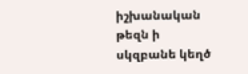իշխանական թեզն ի սկզբանե կեղծ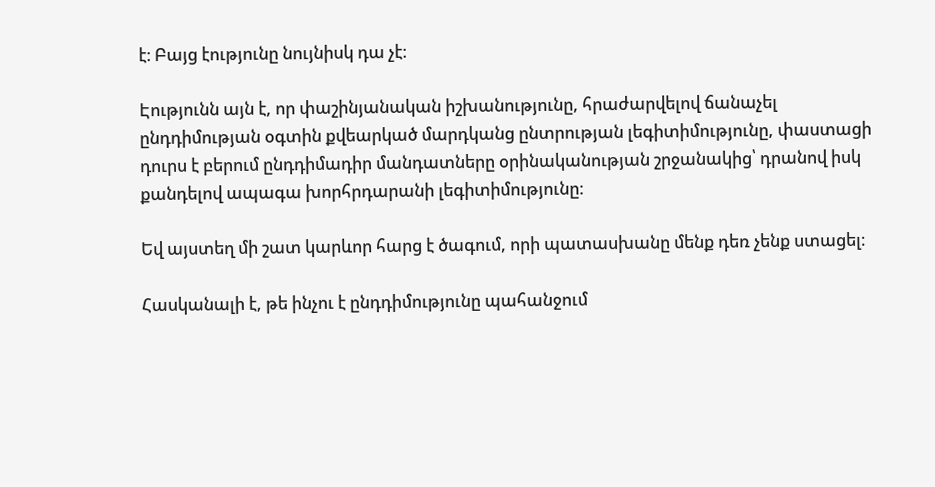է։ Բայց էությունը նույնիսկ դա չէ։

Էությունն այն է, որ փաշինյանական իշխանությունը, հրաժարվելով ճանաչել ընդդիմության օգտին քվեարկած մարդկանց ընտրության լեգիտիմությունը, փաստացի դուրս է բերում ընդդիմադիր մանդատները օրինականության շրջանակից՝ դրանով իսկ քանդելով ապագա խորհրդարանի լեգիտիմությունը։

Եվ այստեղ մի շատ կարևոր հարց է ծագում, որի պատասխանը մենք դեռ չենք ստացել։

Հասկանալի է, թե ինչու է ընդդիմությունը պահանջում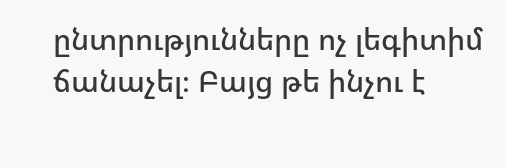ընտրությունները ոչ լեգիտիմ ճանաչել։ Բայց թե ինչու է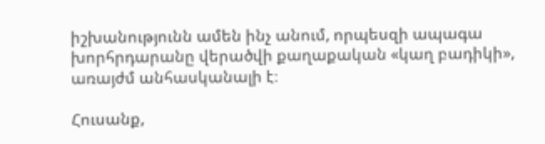իշխանությունն ամեն ինչ անում, որպեսզի ապագա խորհրդարանը վերածվի քաղաքական «կաղ բադիկի», առայժմ անհասկանալի է։

Հուսանք,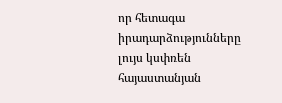որ հետագա իրադարձությունները լույս կսփռեն հայաստանյան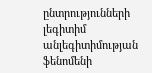ընտրությունների լեգիտիմ անլեգիտիմության ֆենոմենի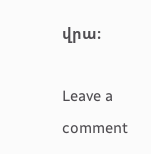վրա։

Leave a comment